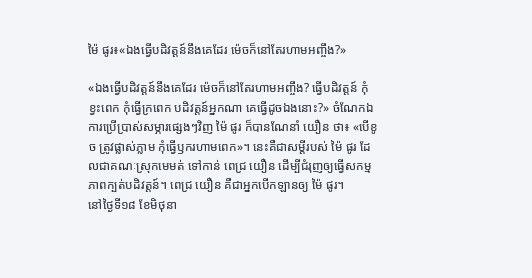ម៉ៃ ផូរ៖«ឯងធ្វើបដិវត្តន៍នឹងគេដែរ ម៉េចក៏នៅតែរហាមអញ្ចឹង?»

«ឯងធ្វើបដិវត្តន៍នឹងគេដែរ ម៉េចក៏នៅតែរហាមអញ្ចឹង? ធ្វើបដិវត្តន៍ កុំខ្វះពេក កុំធ្វើក្រពេក បដិវត្តន៍អ្នកណា គេធ្វើដូចឯងនោះ?» ចំណែកឯការប្រើប្រាស់សម្ភារផ្សេងៗវិញ ម៉ៃ ផូរ ក៏បានណែនាំ យឿន ថា៖ «បើខូច ត្រូវផ្លាស់ភ្លាម កុំធ្វើឫករហាមពេក»។ នេះគឺជាសម្តីរបស់ ម៉ៃ ផូរ ដែលជាគណៈស្រុកមេមត់ ទៅកាន់ ពេជ្រ យឿន ដើម្បីជំរុញឲ្យធ្វើសកម្មភាពក្បត់បដិវត្តន៍។ ពេជ្រ យឿន គឺជាអ្នកបើកឡានឲ្យ ម៉ៃ ផូរ។
នៅថ្ងៃទី១៨ ខែមិថុនា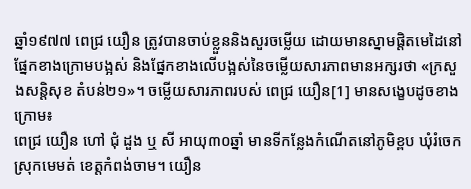ឆ្នាំ១៩៧៧ ពេជ្រ យឿន ត្រូវបានចាប់ខ្លួននិងសួរចម្លើយ ដោយមានស្នាមផ្តិតមេដៃនៅផ្នែកខាងក្រោមបង្អស់ និងផ្នែកខាងលើបង្អស់នៃចម្លើយសារភាពមានអក្សរថា «ក្រសួងសន្តិសុខ តំបន់២១»។ ចម្លើយសារភាពរបស់ ពេជ្រ យឿន[1] មានសង្ខេបដូចខាងក្រោម៖
ពេជ្រ យឿន ហៅ ជុំ ដួង ឬ សី អាយុ៣០ឆ្នាំ មានទីកន្លែងកំណើតនៅភូមិខ្ពប ឃុំរំចេក ស្រុកមេមត់ ខេត្តកំពង់ចាម។ យឿន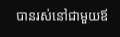បានរស់នៅជាមួយឪ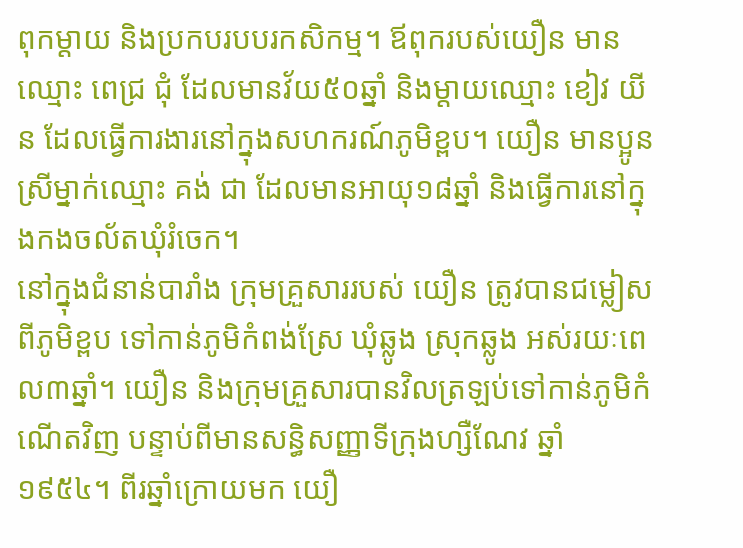ពុកម្តាយ និងប្រកបរបបរកសិកម្ម។ ឪពុករបស់យឿន មានឈ្មោះ ពេជ្រ ជុំ ដែលមានវ័យ៥០ឆ្នាំ និងម្តាយឈ្មោះ ខៀវ យីន ដែលធ្វើការងារនៅក្នុងសហករណ៍ភូមិខ្ពប។ យឿន មានប្អូនស្រីម្នាក់ឈ្មោះ គង់ ជា ដែលមានអាយុ១៨ឆ្នាំ និងធ្វើការនៅក្នុងកងចល័តឃុំរំចេក។
នៅក្នុងជំនាន់បារាំង ក្រុមគ្រួសាររបស់ យឿន ត្រូវបានជម្លៀសពីភូមិខ្ពប ទៅកាន់ភូមិកំពង់ស្រែ ឃុំឆ្លូង ស្រុកឆ្លូង អស់រយៈពេល៣ឆ្នាំ។ យឿន និងក្រុមគ្រួសារបានវិលត្រឡប់ទៅកាន់ភូមិកំណើតវិញ បន្ទាប់ពីមានសន្ធិសញ្ញាទីក្រុងហ្សឺណែវ ឆ្នាំ១៩៥៤។ ពីរឆ្នាំក្រោយមក យឿ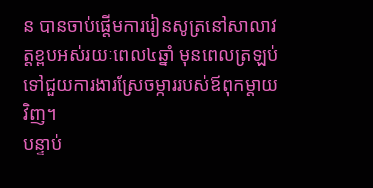ន បានចាប់ផ្តើមការរៀនសូត្រនៅសាលាវត្តខ្ពបអស់រយៈពេល៤ឆ្នាំ មុនពេលត្រឡប់ទៅជួយការងារស្រែចម្ការរបស់ឪពុកម្តាយវិញ។
បន្ទាប់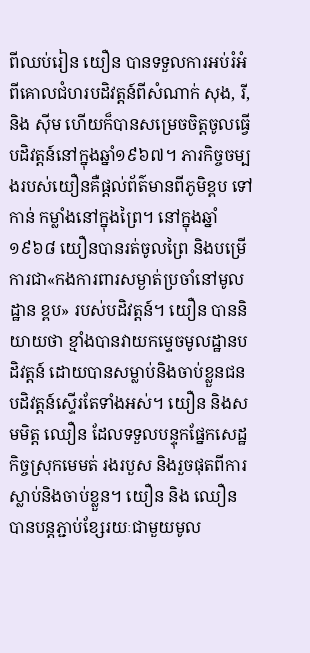ពីឈប់រៀន យឿន បានទទួលការអប់រំអំពីគោលជំហរបដិវត្តន៍ពីសំណាក់ សុង, រី, និង ស៊ីម ហើយក៏បានសម្រេចចិត្តចូលធ្វើបដិវត្តន៍នៅក្នុងឆ្នាំ១៩៦៧។ ភារកិច្ចចម្បងរបស់យឿនគឺផ្តល់ព័ត៌មានពីភូមិខ្ពប ទៅកាន់ កម្លាំងនៅក្នុងព្រៃ។ នៅក្នុងឆ្នាំ១៩៦៨ យឿនបានរត់ចូលព្រៃ និងបម្រើការជា«កងការពារសម្ងាត់ប្រចាំនៅមូលដ្ឋាន ខ្ពប» របស់បដិវត្តន៍។ យឿន បាននិយាយថា ខ្មាំងបានវាយកម្ទេចមូលដ្ឋានបដិវត្តន៍ ដោយបានសម្លាប់និងចាប់ខ្លួនជនបដិវត្តន៍ស្ទើរតែទាំងអស់។ យឿន និងសមមិត្ត ឈឿន ដែលទទួលបន្ទុកផ្នែកសេដ្ឋកិច្ចស្រុកមេមត់ រងរបួស និងរួចផុតពីការស្លាប់និងចាប់ខ្លួន។ យឿន និង ឈឿន បានបន្តភ្ជាប់ខ្សែរយៈជាមួយមូល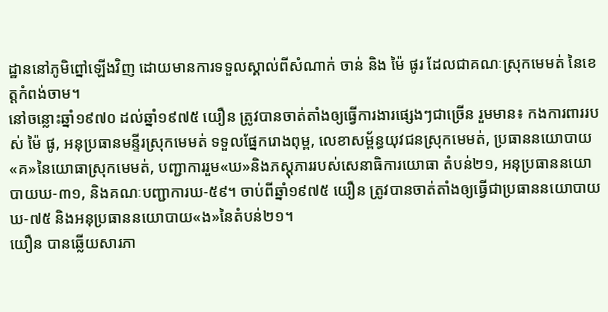ដ្ឋាននៅភូមិព្នៅឡើងវិញ ដោយមានការទទួលស្គាល់ពីសំណាក់ ចាន់ និង ម៉ៃ ផូរ ដែលជាគណៈស្រុកមេមត់ នៃខេត្តកំពង់ចាម។
នៅចន្លោះឆ្នាំ១៩៧០ ដល់ឆ្នាំ១៩៧៥ យឿន ត្រូវបានចាត់តាំងឲ្យធ្វើការងារផ្សេងៗជាច្រើន រួមមាន៖ កងការពាររបស់ ម៉ៃ ផូ, អនុប្រធានមន្ទីរស្រុកមេមត់ ទទួលផ្នែករោងពុម្ព, លេខាសម្ព័ន្ធយុវជនស្រុកមេមត់, ប្រធាននយោបាយ«គ»នៃយោធាស្រុកមេមត់, បញ្ជាការរួម«ឃ»និងភស្តុភាររបស់សេនាធិការយោធា តំបន់២១, អនុប្រធាននយោបាយឃ-៣១, និងគណៈបញ្ជាការឃ-៥៩។ ចាប់ពីឆ្នាំ១៩៧៥ យឿន ត្រូវបានចាត់តាំងឲ្យធ្វើជាប្រធាននយោបាយឃ-៧៥ និងអនុប្រធាននយោបាយ«ង»នៃតំបន់២១។
យឿន បានឆ្លើយសារភា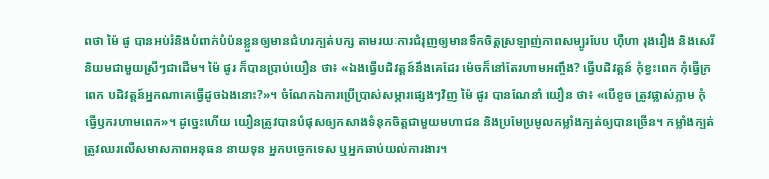ពថា ម៉ៃ ផូ បានអប់រំនិងបំពាក់បំប៉នខ្លួនឲ្យមានជំហរក្បត់បក្ស តាមរយៈការជំរុញឲ្យមានទឹកចិត្តស្រឡាញ់ភាពសម្បូរបែប ហ៊ឺហា រុងរឿង និងសេរីនិយមជាមួយស្រីៗជាដើម។ ម៉ៃ ផូរ ក៏បានប្រាប់យឿន ថា៖ «ឯងធ្វើបដិវត្តន៍នឹងគេដែរ ម៉េចក៏នៅតែរហាមអញ្ចឹង? ធ្វើបដិវត្តន៍ កុំខ្វះពេក កុំធ្វើក្រពេក បដិវត្តន៍អ្នកណាគេធ្វើដូចឯងនោះ?»។ ចំណែកឯការប្រើប្រាស់សម្ភារផ្សេងៗវិញ ម៉ៃ ផូរ បានណែនាំ យឿន ថា៖ «បើខូច ត្រូវផ្លាស់ភ្លាម កុំធ្វើឫករហាមពេក»។ ដូច្នេះហើយ យឿនត្រូវបានបំផុសឲ្យកសាងទំនុកចិត្តជាមួយមហាជន និងប្រមែប្រមូលកម្លាំងក្បត់ឲ្យបានច្រើន។ កម្លាំងក្បត់ត្រូវឈរលើសមាសភាពអនុធន នាយទុន អ្នកបច្ចេកទេស ឬអ្នកឆាប់យល់ការងារ។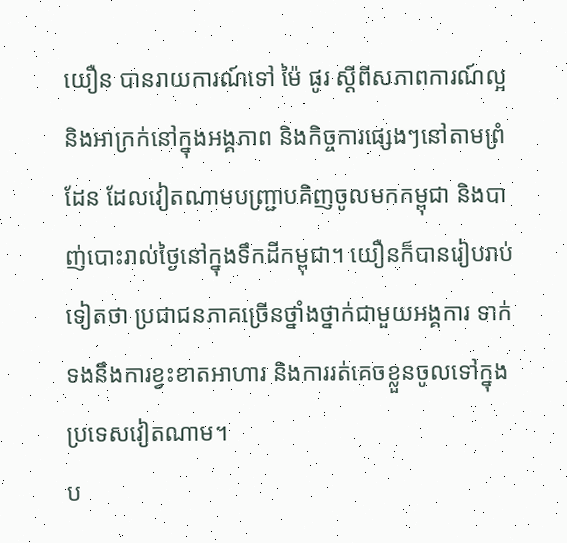យឿន បានរាយការណ៍ទៅ ម៉ៃ ផូរ ស្តីពីសភាពការណ៍ល្អនិងអាក្រក់នៅក្នុងអង្គភាព និងកិច្ចការផ្សេងៗនៅតាមព្រំដែន ដែលវៀតណាមបញ្រ្ជាបគិញចូលមកកម្ពុជា និងបាញ់បោះរាល់ថ្ងៃនៅក្នុងទឹកដីកម្ពុជា។ យឿនក៏បានរៀបរាប់ទៀតថា ប្រជាជនភាគច្រើនថ្នាំងថ្នាក់ជាមួយអង្គការ ទាក់ទងនឹងការខ្វះខាតអាហារ និងការរត់គេចខ្លួនចូលទៅក្នុងប្រទេសវៀតណាម។
ប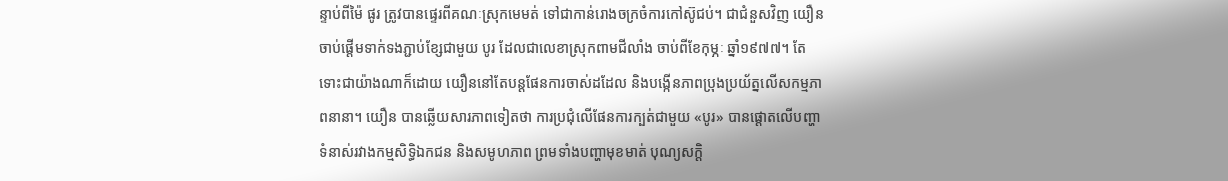ន្ទាប់ពីម៉ៃ ផូរ ត្រូវបានផ្ទេរពីគណៈស្រុកមេមត់ ទៅជាកាន់រោងចក្រចំការកៅស៊ូជប់។ ជាជំនួសវិញ យឿន ចាប់ផ្តើមទាក់ទងភ្ជាប់ខ្សែជាមួយ បូរ ដែលជាលេខាស្រុកពាមជីលាំង ចាប់ពីខែកុម្ភៈ ឆ្នាំ១៩៧៧។ តែទោះជាយ៉ាងណាក៏ដោយ យឿននៅតែបន្តផែនការចាស់ដដែល និងបង្កើនភាពប្រុងប្រយ័ត្នលើសកម្មភាពនានា។ យឿន បានឆ្លើយសារភាពទៀតថា ការប្រជុំលើផែនការក្បត់ជាមួយ «បូរ» បានផ្តោតលើបញ្ហាទំនាស់រវាងកម្មសិទ្ធិឯកជន និងសមូហភាព ព្រមទាំងបញ្ហាមុខមាត់ បុណ្យសក្តិ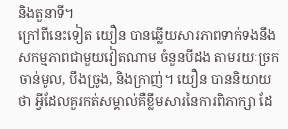និងតួនាទី។
ក្រៅពីនេះទៀត យឿន បានឆ្លើយសារភាពទាក់ទងនឹងសកម្មភាពជាមួយវៀតណាម ចំនួនបីដង តាមរយៈច្រក ចាន់មូល, បឹងច្រូង, និងក្រាញ់។ យឿន បាននិយាយថា អ្វីដែលគួរកត់សម្គាល់គឺខ្លឹមសារនៃការពិភាក្សា ដែ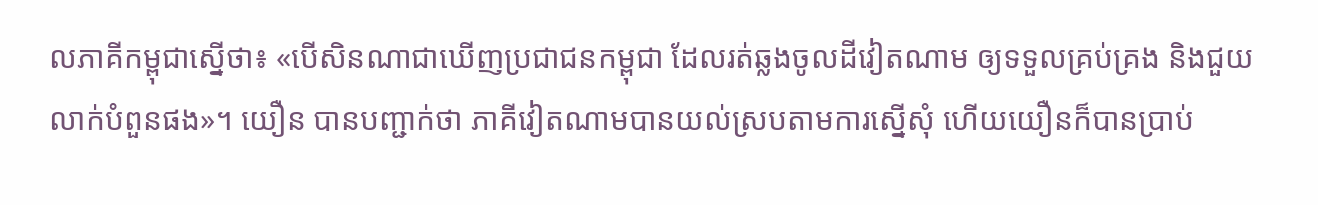លភាគីកម្ពុជាស្នើថា៖ «បើសិនណាជាឃើញប្រជាជនកម្ពុជា ដែលរត់ឆ្លងចូលដីវៀតណាម ឲ្យទទួលគ្រប់គ្រង និងជួយលាក់បំពួនផង»។ យឿន បានបញ្ជាក់ថា ភាគីវៀតណាមបានយល់ស្របតាមការស្នើសុំ ហើយយឿនក៏បានប្រាប់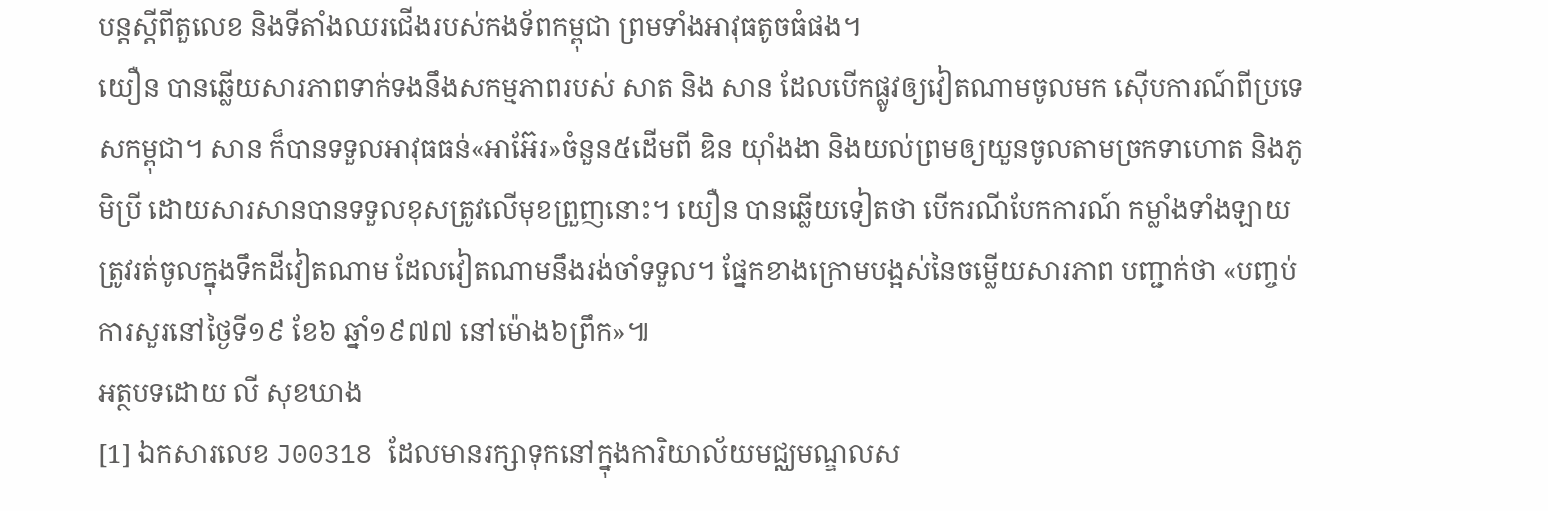បន្តស្តីពីតួលេខ និងទីតាំងឈរជើងរបស់កងទ័ពកម្ពុជា ព្រមទាំងអាវុធតូចធំផង។
យឿន បានឆ្លើយសារភាពទាក់ទងនឹងសកម្មភាពរបស់ សាត និង សាន ដែលបើកផ្លូវឲ្យវៀតណាមចូលមក ស៊ើបការណ៍ពីប្រទេសកម្ពុជា។ សាន ក៏បានទទួលអាវុធធន់«អាអ៊ែរ»ចំនួន៥ដើមពី ឌិន យ៉ាំងងា និងយល់ព្រមឲ្យយួនចូលតាមច្រកទាហោត និងភូមិប្រី ដោយសារសានបានទទួលខុសត្រូវលើមុខព្រួញនោះ។ យឿន បានឆ្លើយទៀតថា បើករណីបែកការណ៍ កម្លាំងទាំងឡាយត្រូវរត់ចូលក្នុងទឹកដីវៀតណាម ដែលវៀតណាមនឹងរង់ចាំទទួល។ ផ្នែកខាងក្រោមបង្អស់នៃចម្លើយសារភាព បញ្ជាក់ថា «បញ្ចប់ការសួរនៅថ្ងៃទី១៩ ខែ៦ ឆ្នាំ១៩៧៧ នៅម៉ោង៦ព្រឹក»៕
អត្ថបទដោយ លី សុខឃាង
[1] ឯកសារលេខ J00318 ដែលមានរក្សាទុកនៅក្នុងការិយាល័យមជ្ឈមណ្ឌលស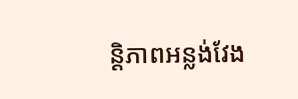ន្តិភាពអន្លង់វែង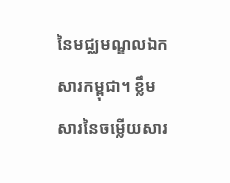នៃមជ្ឈមណ្ឌលឯកសារកម្ពុជា។ ខ្លឹមសារនៃចម្លើយសារ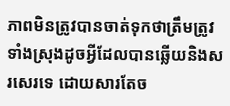ភាពមិនត្រូវបានចាត់ទុកថាត្រឹមត្រូវទាំងស្រុងដូចអ្វីដែលបានឆ្លើយនិងសរសេរទេ ដោយសារតែច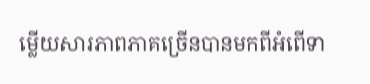ម្លើយសារភាពភាគច្រើនបានមកពីអំពើទា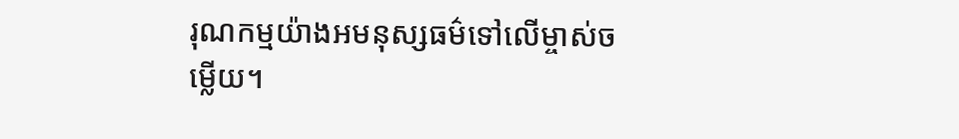រុណកម្មយ៉ាងអមនុស្សធម៌ទៅលើម្ចាស់ចម្លើយ។